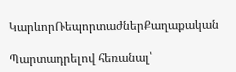ԿարևորՌեպորտաժներՔաղաքական

Պարտադրելով հեռանալ՝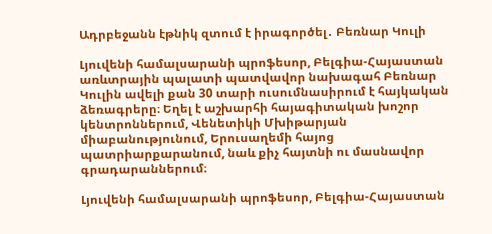Ադրբեջանն էթնիկ զտում է իրագործել․ Բեռնար Կուլի

Լյուվենի համալսարանի պրոֆեսոր, Բելգիա-Հայաստան առևտրային պալատի պատվավոր նախագահ Բեռնար Կուլին ավելի քան 30 տարի ուսումնասիրում է հայկական ձեռագրերը։ Եղել է աշխարհի հայագիտական խոշոր կենտրոններում, Վենետիկի Մխիթարյան միաբանությունում, Երուսաղեմի հայոց պատրիարքարանում, նաև քիչ հայտնի ու մասնավոր գրադարաններում։

Լյուվենի համալսարանի պրոֆեսոր, Բելգիա-Հայաստան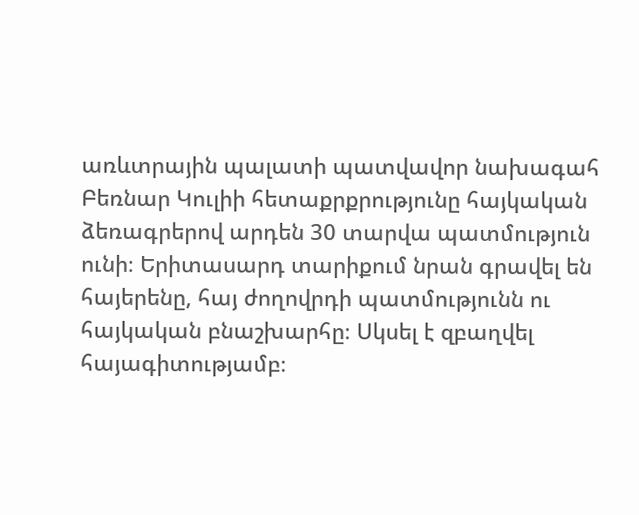առևտրային պալատի պատվավոր նախագահ Բեռնար Կուլիի հետաքրքրությունը հայկական ձեռագրերով արդեն 30 տարվա պատմություն ունի։ Երիտասարդ տարիքում նրան գրավել են հայերենը, հայ ժողովրդի պատմությունն ու հայկական բնաշխարհը։ Սկսել է զբաղվել հայագիտությամբ։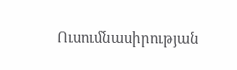Ուսումնասիրության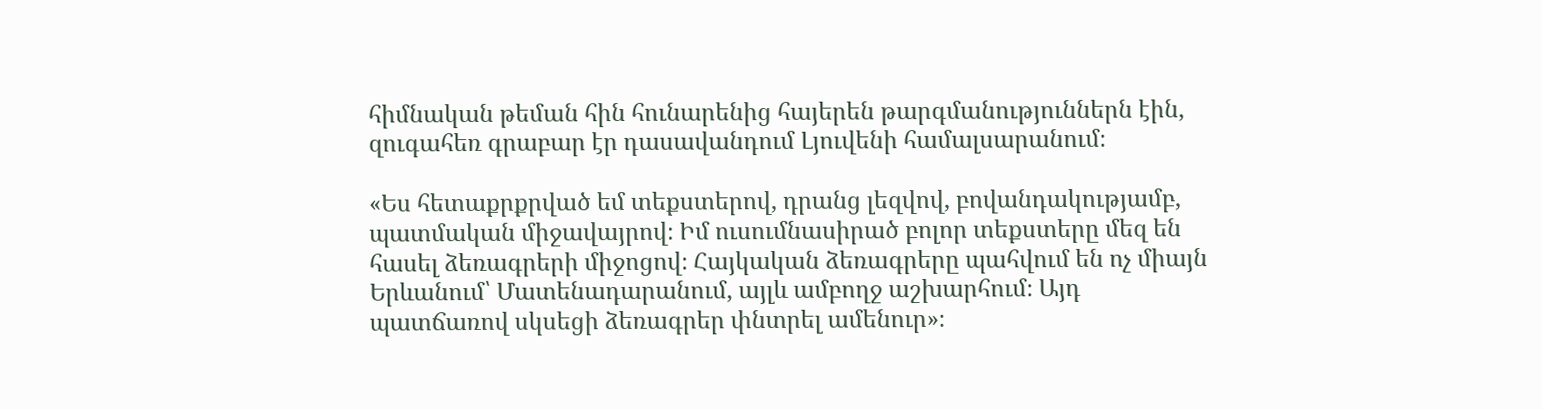հիմնական թեման հին հունարենից հայերեն թարգմանություններն էին, զուգահեռ գրաբար էր դասավանդում Լյուվենի համալսարանում։

«Ես հետաքրքրված եմ տեքստերով, դրանց լեզվով, բովանդակությամբ, պատմական միջավայրով։ Իմ ուսումնասիրած բոլոր տեքստերը մեզ են հասել ձեռագրերի միջոցով։ Հայկական ձեռագրերը պահվում են ոչ միայն Երևանում՝ Մատենադարանում, այլև ամբողջ աշխարհում։ Այդ պատճառով սկսեցի ձեռագրեր փնտրել ամենուր»։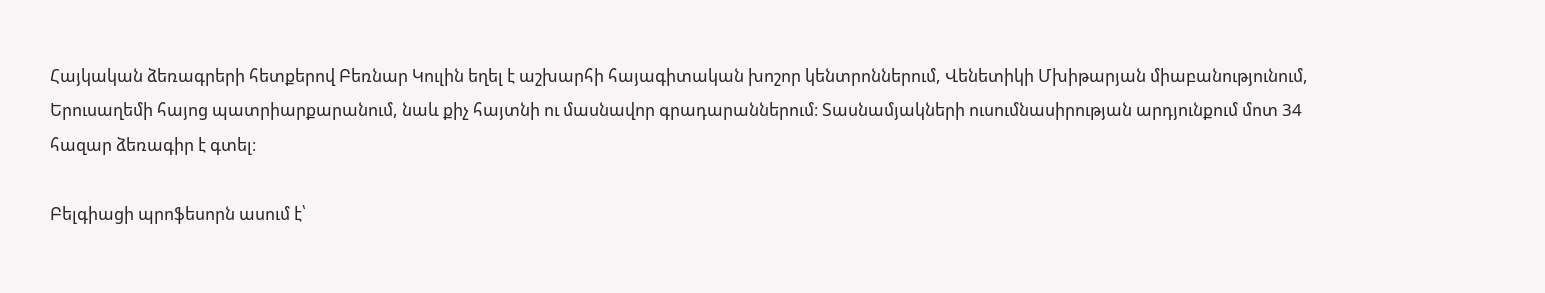Հայկական ձեռագրերի հետքերով Բեռնար Կուլին եղել է աշխարհի հայագիտական խոշոր կենտրոններում, Վենետիկի Մխիթարյան միաբանությունում, Երուսաղեմի հայոց պատրիարքարանում, նաև քիչ հայտնի ու մասնավոր գրադարաններում։ Տասնամյակների ուսումնասիրության արդյունքում մոտ 34 հազար ձեռագիր է գտել։

Բելգիացի պրոֆեսորն ասում է՝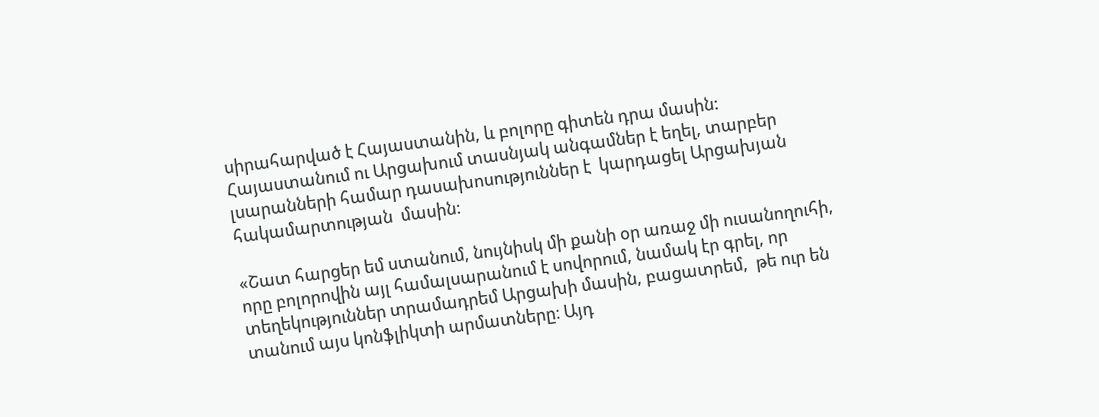սիրահարված է Հայաստանին, և բոլորը գիտեն դրա մասին: Հայաստանում ու Արցախում տասնյակ անգամներ է եղել, տարբեր լսարանների համար դասախոսություններ է  կարդացել Արցախյան հակամարտության  մասին:

«Շատ հարցեր եմ ստանում, նույնիսկ մի քանի օր առաջ մի ուսանողուհի, որը բոլորովին այլ համալսարանում է սովորում, նամակ էր գրել, որ տեղեկություններ տրամադրեմ Արցախի մասին, բացատրեմ,  թե ուր են տանում այս կոնֆլիկտի արմատները։ Այդ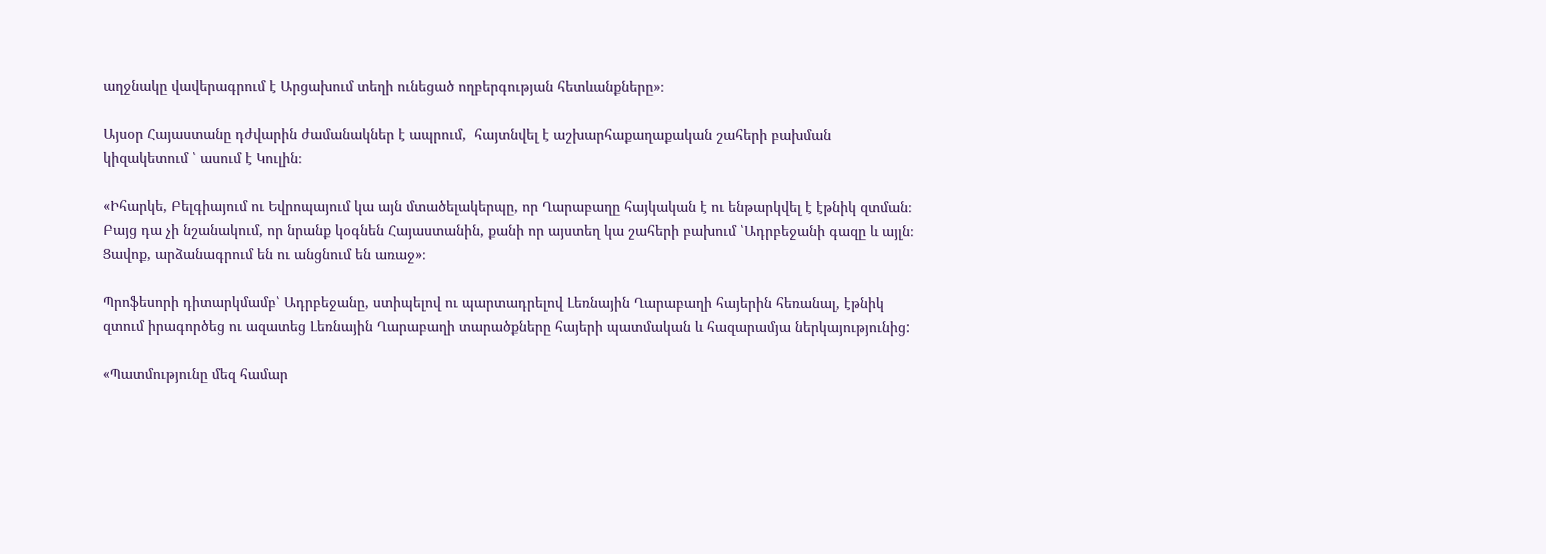աղջնակը վավերագրում է Արցախում տեղի ունեցած ողբերգության հետևանքները»։

Այսօր Հայաստանը դժվարին ժամանակներ է ապրում,  հայտնվել է աշխարհաքաղաքական շահերի բախման կիզակետում ՝ ասում է Կուլին։

«Իհարկե, Բելգիայում ու Եվրոպայում կա այն մտածելակերպը, որ Ղարաբաղը հայկական է ու ենթարկվել է էթնիկ զտման։ Բայց դա չի նշանակում, որ նրանք կօգնեն Հայաստանին, քանի որ այստեղ կա շահերի բախում ՝Ադրբեջանի գազը և այլն։ Ցավոք, արձանագրում են ու անցնում են առաջ»։

Պրոֆեսորի դիտարկմամբ՝ Ադրբեջանը, ստիպելով ու պարտադրելով Լեռնային Ղարաբաղի հայերին հեռանալ, էթնիկ զտում իրագործեց ու ազատեց Լեռնային Ղարաբաղի տարածքները հայերի պատմական և հազարամյա ներկայությունից:

«Պատմությունը մեզ համար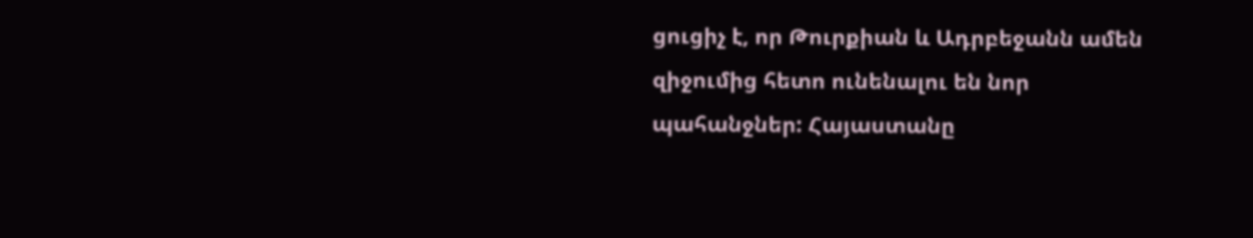ցուցիչ է, որ Թուրքիան և Ադրբեջանն ամեն զիջումից հետո ունենալու են նոր պահանջներ: Հայաստանը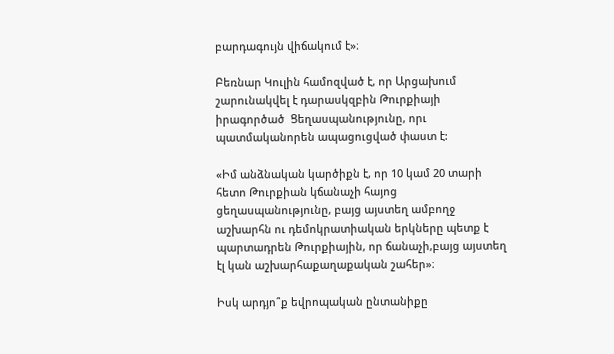բարդագույն վիճակում է»։

Բեռնար Կուլին համոզված է, որ Արցախում շարունակվել է դարասկզբին Թուրքիայի իրագործած  Ցեղասպանությունը, որւ պատմականորեն ապացուցված փաստ է:

«Իմ անձնական կարծիքն է, որ 10 կամ 20 տարի հետո Թուրքիան կճանաչի հայոց ցեղասպանությունը, բայց այստեղ ամբողջ աշխարհն ու դեմոկրատիական երկները պետք է պարտադրեն Թուրքիային, որ ճանաչի,բայց այստեղ էլ կան աշխարհաքաղաքական շահեր»։

Իսկ արդյո՞ք եվրոպական ընտանիքը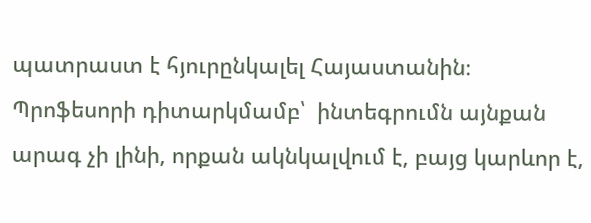պատրաստ է հյուրընկալել Հայաստանին։ Պրոֆեսորի դիտարկմամբ՝  ինտեգրումն այնքան արագ չի լինի, որքան ակնկալվում է, բայց կարևոր է,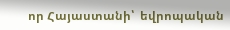որ Հայաստանի՝  եվրոպական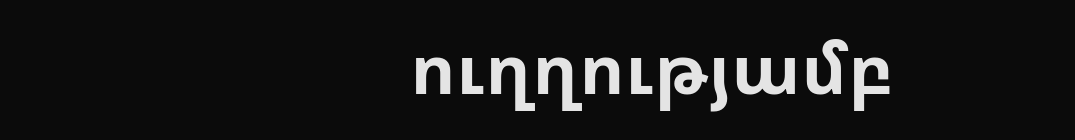ուղղությամբ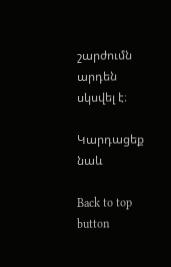շարժումն արդեն սկսվել է։

Կարդացեք նաև

Back to top button